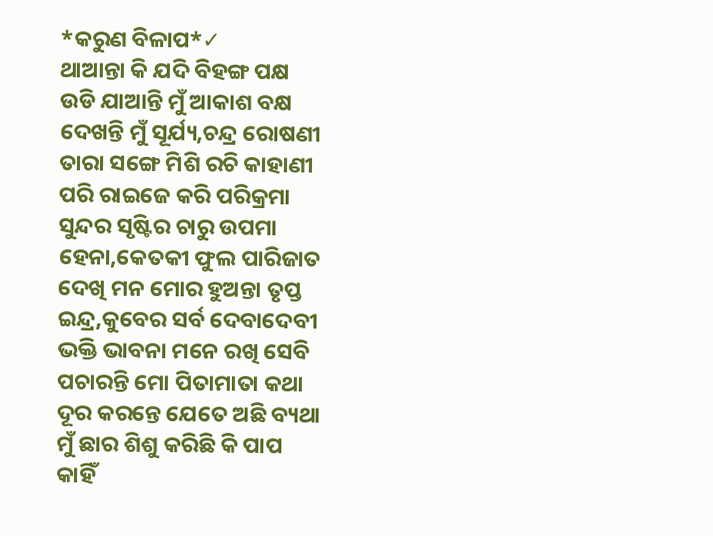*କରୁଣ ବିଳାପ*✓
ଥାଆନ୍ତା କି ଯଦି ବିହଙ୍ଗ ପକ୍ଷ
ଉଡି ଯାଆନ୍ତି ମୁଁ ଆକାଶ ବକ୍ଷ
ଦେଖନ୍ତି ମୁଁ ସୂର୍ଯ୍ୟ,ଚନ୍ଦ୍ର ରୋଷଣୀ
ତାରା ସଙ୍ଗେ ମିଶି ରଚି କାହାଣୀ
ପରି ରାଇଜେ କରି ପରିକ୍ରମା
ସୁନ୍ଦର ସୃଷ୍ଟିର ଚାରୁ ଉପମା
ହେନା,କେତକୀ ଫୁଲ ପାରିଜାତ
ଦେଖି ମନ ମୋର ହୁଅନ୍ତା ତୃପ୍ତ
ଇନ୍ଦ୍ର,କୁବେର ସର୍ବ ଦେବାଦେବୀ
ଭକ୍ତି ଭାବନା ମନେ ରଖି ସେବି
ପଚାରନ୍ତି ମୋ ପିତାମାତା କଥା
ଦୂର କରନ୍ତେ ଯେତେ ଅଛି ବ୍ୟଥା
ମୁଁ ଛାର ଶିଶୁ କରିଛି କି ପାପ
କାହିଁ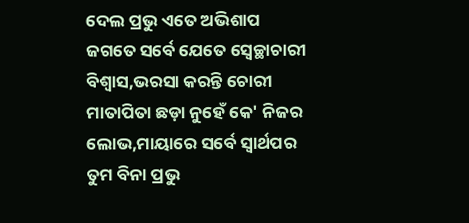ଦେଲ ପ୍ରଭୁ ଏତେ ଅଭିଶାପ
ଜଗତେ ସର୍ବେ ଯେତେ ସ୍ବେଚ୍ଛାଚାରୀ
ବିଶ୍ବାସ,ଭରସା କରନ୍ତି ଚୋରୀ
ମାତାପିତା ଛଡ଼ା ନୁହେଁ କେ' ନିଜର
ଲୋଭ,ମାୟାରେ ସର୍ବେ ସ୍ଵାର୍ଥପର
ତୁମ ବିନା ପ୍ରଭୁ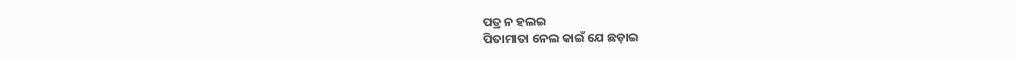ପତ୍ର ନ ହଲଇ
ପିତାମାତା ନେଲ କାଇଁ ଯେ ଛଡ଼ାଇ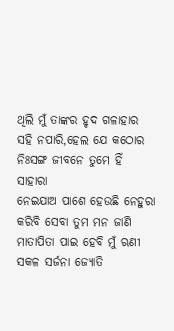ଥିଲି ମୁଁ ତାଙ୍କର ହୃଦ ଗଳାହାର
ସହି ନପାରି,ହେଲ ଯେ କଠୋର
ନିଃସଙ୍ଗ ଜୀବନେ ତୁମେ ହିଁ ସାହାରା
ନେଇଯାଅ ପାଶେ ହେଉଛି ନେହୁରା
କରିବି ସେବା ତୁମ ମନ ଜାଣି
ମାତାପିତା ପାଇ ହେବି ମୁଁ ଋଣୀ
ସକଳ ସର୍ଜନା ଜ୍ୟୋତି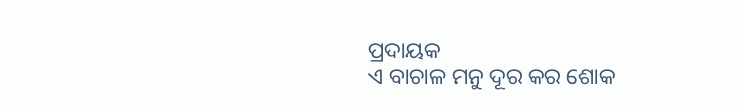ପ୍ରଦାୟକ
ଏ ବାଚାଳ ମନୁ ଦୂର କର ଶୋକ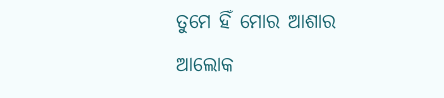ତୁମେ ହିଁ ମୋର ଆଶାର ଆଲୋକ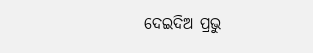ଦେଇଦିଅ ପ୍ରଭୁ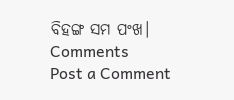ବିହଙ୍ଗ ସମ ପଂଖ।
Comments
Post a Comment